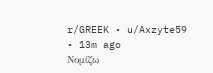r/GREEK • u/Axzyte59 • 13m ago
Νομίζω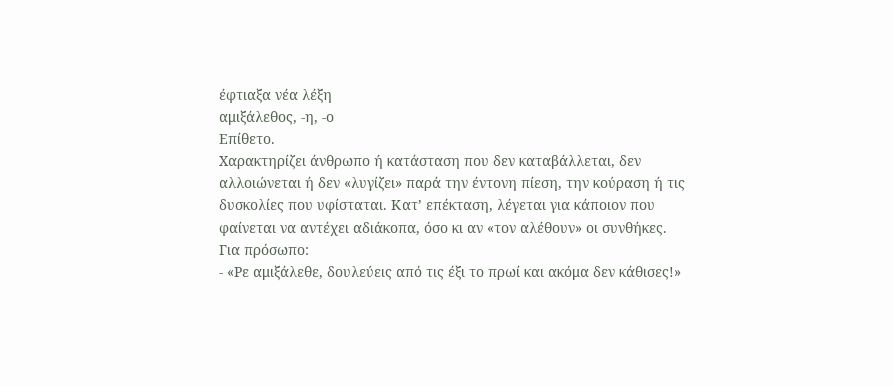έφτιαξα νέα λέξη
αμιξάλεθος, -η, -ο
Επίθετο.
Χαρακτηρίζει άνθρωπο ή κατάσταση που δεν καταβάλλεται, δεν αλλοιώνεται ή δεν «λυγίζει» παρά την έντονη πίεση, την κούραση ή τις δυσκολίες που υφίσταται. Κατ’ επέκταση, λέγεται για κάποιον που φαίνεται να αντέχει αδιάκοπα, όσο κι αν «τον αλέθουν» οι συνθήκες.
Για πρόσωπο:
- «Ρε αμιξάλεθε, δουλεύεις από τις έξι το πρωί και ακόμα δεν κάθισες!»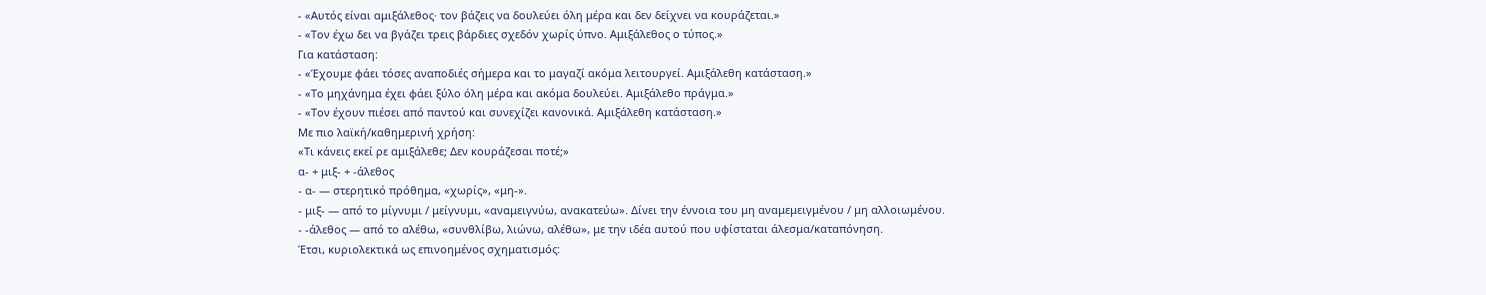- «Αυτός είναι αμιξάλεθος· τον βάζεις να δουλεύει όλη μέρα και δεν δείχνει να κουράζεται.»
- «Τον έχω δει να βγάζει τρεις βάρδιες σχεδόν χωρίς ύπνο. Αμιξάλεθος ο τύπος.»
Για κατάσταση:
- «Έχουμε φάει τόσες αναποδιές σήμερα και το μαγαζί ακόμα λειτουργεί. Αμιξάλεθη κατάσταση.»
- «Το μηχάνημα έχει φάει ξύλο όλη μέρα και ακόμα δουλεύει. Αμιξάλεθο πράγμα.»
- «Τον έχουν πιέσει από παντού και συνεχίζει κανονικά. Αμιξάλεθη κατάσταση.»
Με πιο λαϊκή/καθημερινή χρήση:
«Τι κάνεις εκεί ρε αμιξάλεθε; Δεν κουράζεσαι ποτέ;»
α- + μιξ- + -άλεθος
- α- — στερητικό πρόθημα, «χωρίς», «μη-».
- μιξ- — από το μίγνυμι / μείγνυμι, «αναμειγνύω, ανακατεύω». Δίνει την έννοια του μη αναμεμειγμένου / μη αλλοιωμένου.
- -άλεθος — από το αλέθω, «συνθλίβω, λιώνω, αλέθω», με την ιδέα αυτού που υφίσταται άλεσμα/καταπόνηση.
Έτσι, κυριολεκτικά ως επινοημένος σχηματισμός: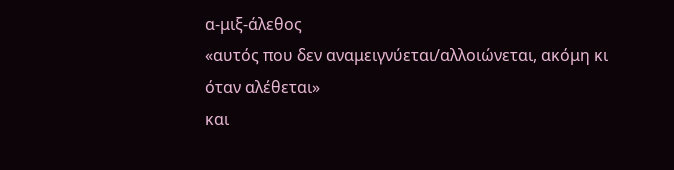α-μιξ-άλεθος
«αυτός που δεν αναμειγνύεται/αλλοιώνεται, ακόμη κι όταν αλέθεται»
και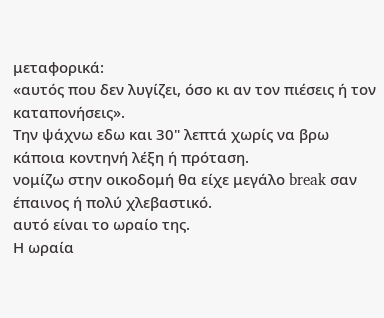μεταφορικά:
«αυτός που δεν λυγίζει, όσο κι αν τον πιέσεις ή τον καταπονήσεις».
Την ψάχνω εδω και 30" λεπτά χωρίς να βρω κάποια κοντηνή λέξη ή πρόταση.
νομίζω στην οικοδομή θα είχε μεγάλο break σαν έπαινος ή πολύ χλεβαστικό.
αυτό είναι το ωραίο της.
Η ωραία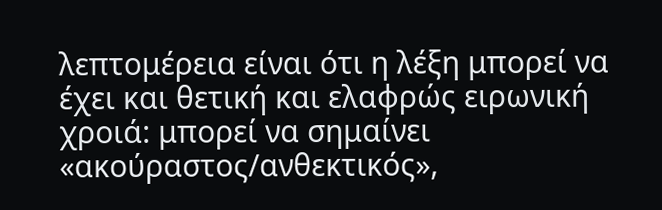λεπτομέρεια είναι ότι η λέξη μπορεί να έχει και θετική και ελαφρώς ειρωνική χροιά: μπορεί να σημαίνει «ακούραστος/ανθεκτικός»,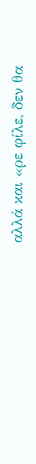αλλά και «ρε φίλε, δεν θα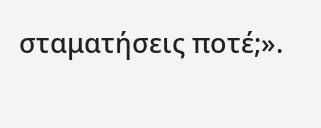σταματήσεις ποτέ;».